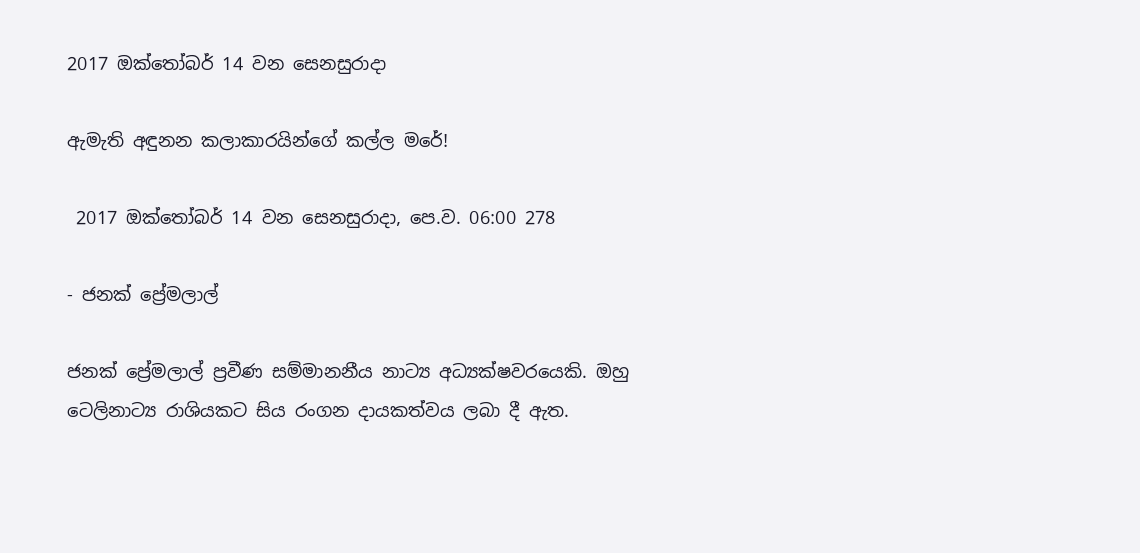2017 ඔක්තෝබර් 14 වන සෙනසුරාදා

ඇමැති අඳුනන කලාකාරයින්ගේ කල්ල මරේ!

 2017 ඔක්තෝබර් 14 වන සෙනසුරාදා, පෙ.ව. 06:00 278

- ජනක් ප්‍රේමලාල්

ජනක් ප්‍රේමලාල් ප්‍රවීණ සම්මානනීය නාට්‍ය අධ්‍යක්ෂවරයෙකි. ඔහු ටෙලිනාට්‍ය රාශියකට සිය රංගන දායකත්වය ලබා දී ඇත.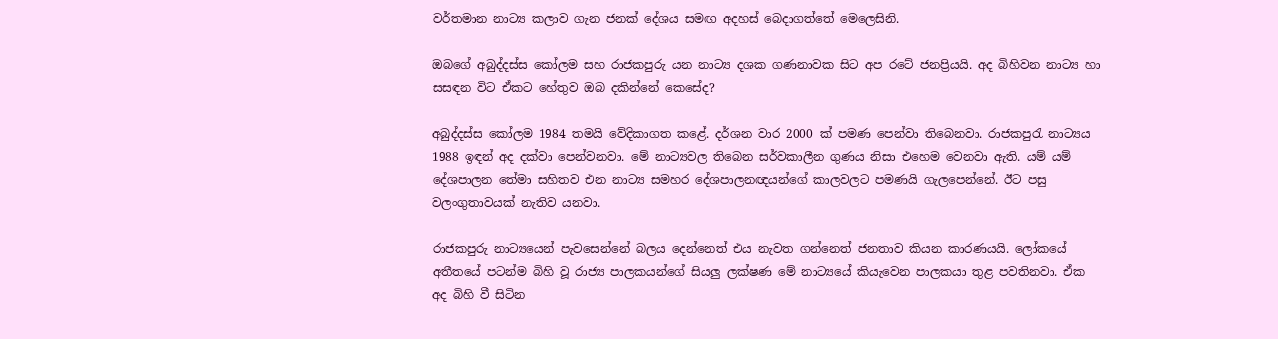වර්තමාන නාට්‍ය කලාව ගැන ජනක් දේශය සමඟ අදහස් බෙදාගත්තේ මෙලෙසිනි.

ඔබගේ අබුද්දස්ස කෝලම සහ රාජකපුරු යන නාට්‍ය දශක ගණනාවක සිට අප රටේ ජනප්‍රියයි. අද බිහිවන නාට්‍ය හා සසඳන විට ඒකට හේතුව ඔබ දකින්නේ කෙසේද?

අබුද්දස්ස කෝලම 1984 තමයි වේදිකාගත කළේ. දර්ශන වාර 2000 ක් පමණ පෙන්වා තිබෙනවා. රාජකපුරැ නාට්‍යය 1988 ඉඳන් අද දක්වා පෙන්වනවා. මේ නාට්‍යවල තිබෙන සර්වකාලීන ගුණය නිසා එහෙම වෙනවා ඇති. යම් යම් දේශපාලන තේමා සහිතව එන නාට්‍ය සමහර දේශපාලනඥයන්ගේ කාලවලට පමණයි ගැලපෙන්නේ. ඊට පසු වලංගුතාවයක් නැතිව යනවා.

රාජකපුරු නාට්‍යයෙන් පැවසෙන්නේ බලය දෙන්නෙත් එය නැවත ගන්නෙත් ජනතාව කියන කාරණයයි. ලෝකයේ අතීතයේ පටන්ම බිහි වූ රාජ්‍ය පාලකයන්ගේ සියලු ලක්ෂණ මේ නාට්‍යයේ කියැවෙන පාලකයා තුළ පවතිනවා. ඒක අද බිහි වී සිටින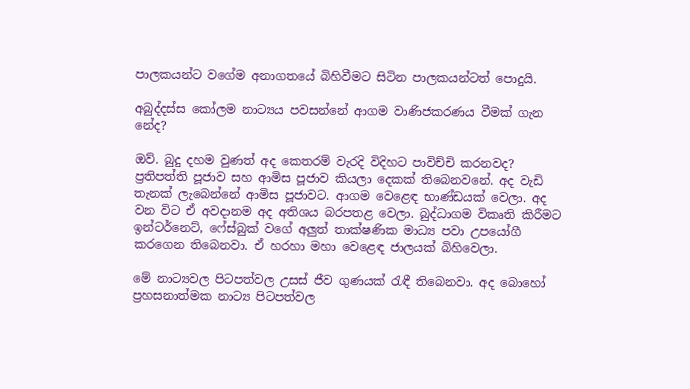පාලකයන්ට වගේම අනාගතයේ බිහිවීමට සිටින පාලකයන්ටත් පොදුයි.

අබුද්දස්ස කෝලම නාට්‍යය පවසන්නේ ආගම වාණිජකරණය වීමක් ගැන නේද?

ඔව්. බුදු දහම වුණත් අද කෙතරම් වැරදි විදිහට පාවිච්චි කරනවද? ප්‍රතිපත්ති පූජාව සහ ආමිස පූජාව කියලා දෙකක් තිබෙනවනේ. අද වැඩි තැනක් ලැබෙන්නේ ආමිස පූජාවට. ආගම වෙළෙඳ භාණ්ඩයක් වෙලා. අද වන විට ඒ අවදානම අද අතිශය බරපතළ වෙලා. බුද්ධාගම විකෘති කිරීමට ඉන්ටර්නෙට්, ෆේස්බුක් වගේ අලුත් තාක්ෂණික මාධ්‍ය පවා උපයෝගී කරගෙන තිබෙනවා. ඒ හරහා මහා වෙළෙඳ ජාලයක් බිහිවෙලා.

මේ නාට්‍යවල පිටපත්වල උසස් ජීව ගුණයක් රැඳී තිබෙනවා. අද බොහෝ ප්‍රහසනාත්මක නාට්‍ය පිටපත්වල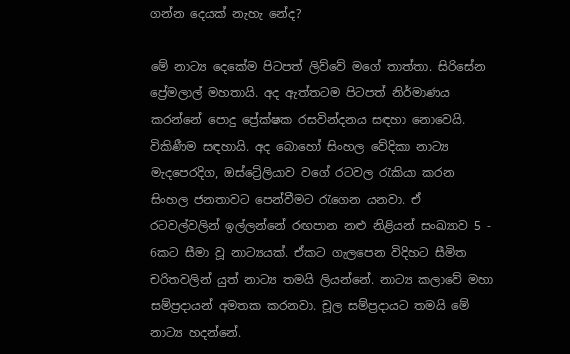ගන්න දෙයක් නැහැ නේද?

මේ නාට්‍ය දෙකේම පිටපත් ලිව්වේ මගේ තාත්තා. සිරිසේන ප්‍රේමලාල් මහතායි. අද ඇත්තටම පිටපත් නිර්මාණය කරන්නේ පොදු ප්‍රේක්ෂක රසවින්දනය සඳහා නොවෙයි. විකිණීම සඳහායි. අද බොහෝ සිංහල වේදිකා නාට්‍ය මැදපෙරදිග, ඔස්ට්‍රේලියාව වගේ රටවල රැකියා කරන සිංහල ජනතාවට පෙන්වීමට රැගෙන යනවා. ඒ රටවල්වලින් ඉල්ලන්නේ රඟපාන නළු නිළියන් සංඛ්‍යාව 5 - 6කට සීමා වූ නාට්‍යයක්. ඒකට ගැලපෙන විදිහට සීමිත චරිතවලින් යුත් නාට්‍ය තමයි ලියන්නේ. නාට්‍ය කලාවේ මහා සම්ප්‍රදායන් අමතක කරනවා. චූල සම්ප්‍රදායට තමයි මේ නාට්‍ය හදන්නේ.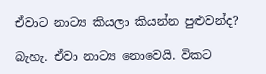ඒවාට නාට්‍ය කියලා කියන්න පුළුවන්ද?

බැහැ. ඒවා නාට්‍ය නොවෙයි. විකට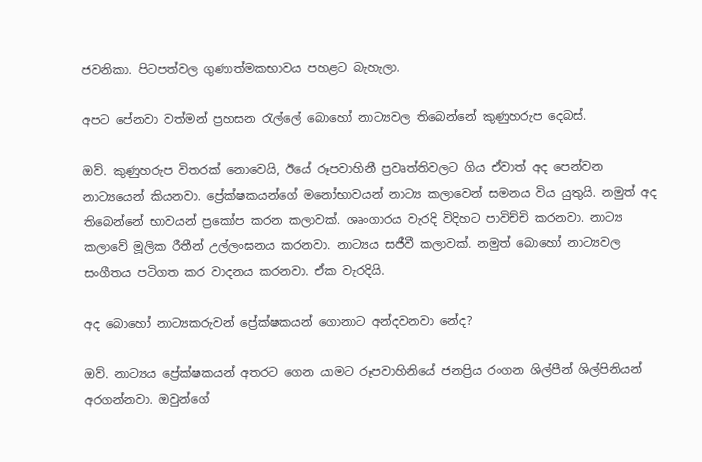ජවනිකා. පිටපත්වල ගුණාත්මකභාවය පහළට බැහැලා.

අපට පේනවා වත්මන් ප්‍රහසන රැල්ලේ බොහෝ නාට්‍යවල තිබෙන්නේ කුණුහරුප දෙබස්.

ඔව්. කුණුහරුප විතරක් නොවෙයි, ඊයේ රූපවාහිනී ප්‍රවෘත්තිවලට ගිය ඒවාත් අද පෙන්වන නාට්‍යයෙන් කියනවා. ප්‍රේක්ෂකයන්ගේ මනෝභාවයන් නාට්‍ය කලාවෙන් සමනය විය යුතුයි. නමුත් අද තිබෙන්නේ භාවයන් ප්‍රකෝප කරන කලාවක්. ශෘංගාරය වැරදි විදිහට පාවිච්චි කරනවා. නාට්‍ය කලාවේ මූලික රීතීන් උල්ලංඝනය කරනවා. නාට්‍යය සජීවී කලාවක්. නමුත් බොහෝ නාට්‍යවල සංගීතය පටිගත කර වාදනය කරනවා. ඒක වැරදියි.

අද බොහෝ නාට්‍යකරුවන් ප්‍රේක්ෂකයන් ගොනාට අන්දවනවා නේද?

ඔව්. නාට්‍යය ප්‍රේක්ෂකයන් අතරට ගෙන යාමට රූපවාහිනියේ ජනප්‍රිය රංගන ශිල්පීන් ශිල්පිනියන් අරගන්නවා. ඔවුන්ගේ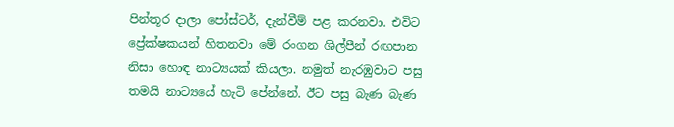පින්තූර දාලා පෝස්ටර්, දැන්වීම් පළ කරනවා. එවිට ප්‍රේක්ෂකයන් හිතනවා මේ රංගන ශිල්පීන් රඟපාන නිසා හොඳ නාට්‍යයක් කියලා. නමුත් නැරඹුවාට පසු තමයි නාට්‍යයේ හැටි පේන්නේ. ඊට පසු බැණ බැණ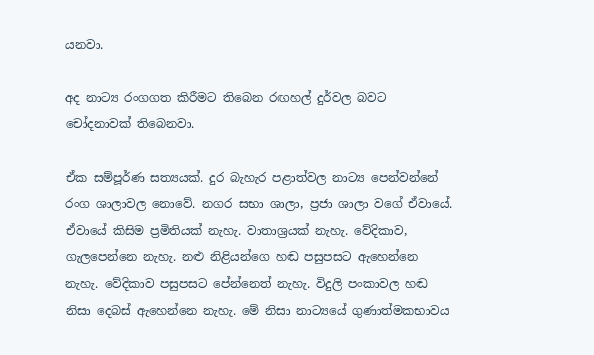යනවා.

අද නාට්‍ය රංගගත කිරීමට තිබෙන රඟහල් දුර්වල බවට චෝදනාවක් තිබෙනවා.

ඒක සම්පූර්ණ සත්‍යයක්. දුර බැහැර පළාත්වල නාට්‍ය පෙන්වන්නේ රංග ශාලාවල නොවේ. නගර සභා ශාලා, ප්‍රජා ශාලා වගේ ඒවායේ. ඒවායේ කිසිම ප්‍රමිතියක් නැහැ. වාතාශ්‍රයක් නැහැ. වේදිකාව, ගැලපෙන්නෙ නැහැ. නළු නිළියන්ගෙ හඬ පසුපසට ඇහෙන්නෙ නැහැ. වේදිකාව පසුපසට පේන්නෙත් නැහැ. විදුලි පංකාවල හඬ නිසා දෙබස් ඇහෙන්නෙ නැහැ. මේ නිසා නාට්‍යයේ ගුණාත්මකභාවය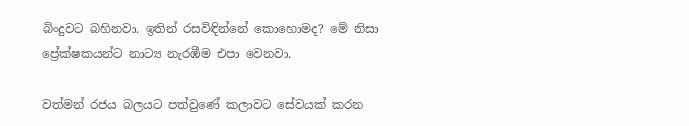බිංදුවට බහිනවා. ඉතින් රසවිඳින්නේ කොහොමද? මේ නිසා ප්‍රේක්ෂකයන්ට නාට්‍ය නැරඹීම එපා වෙනවා.

වත්මන් රජය බලයට පත්වුණේ කලාවට සේවයක් කරන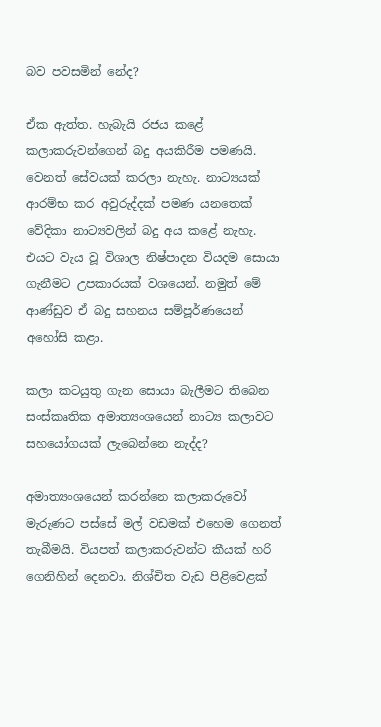බව පවසමින් නේද?

ඒක ඇත්ත. හැබැයි රජය කළේ කලාකරුවන්ගෙන් බදු අයකිරීම පමණයි. වෙනත් සේවයක් කරලා නැහැ. නාට්‍යයක් ආරම්භ කර අවුරුද්දක් පමණ යනතෙක් වේදිකා නාට්‍යවලින් බදු අය කළේ නැහැ. එයට වැය වූ විශාල නිෂ්පාදන වියදම සොයා ගැනීමට උපකාරයක් වශයෙන්. නමුත් මේ ආණ්ඩුව ඒ බදු සහනය සම්පූර්ණයෙන් අහෝසි කළා.

කලා කටයුතු ගැන සොයා බැලීමට තිබෙන සංස්කෘතික අමාත්‍යංශයෙන් නාට්‍ය කලාවට සහයෝගයක් ලැබෙන්නෙ නැද්ද?

අමාත්‍යංශයෙන් කරන්නෙ කලාකරුවෝ මැරුණට පස්සේ මල් වඩමක් එහෙම ගෙනත් තැබීමයි. වියපත් කලාකරුවන්ට කීයක් හරි ගෙනිහින් දෙනවා. නිශ්චිත වැඩ පිළිවෙළක්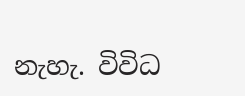නැහැ. විවිධ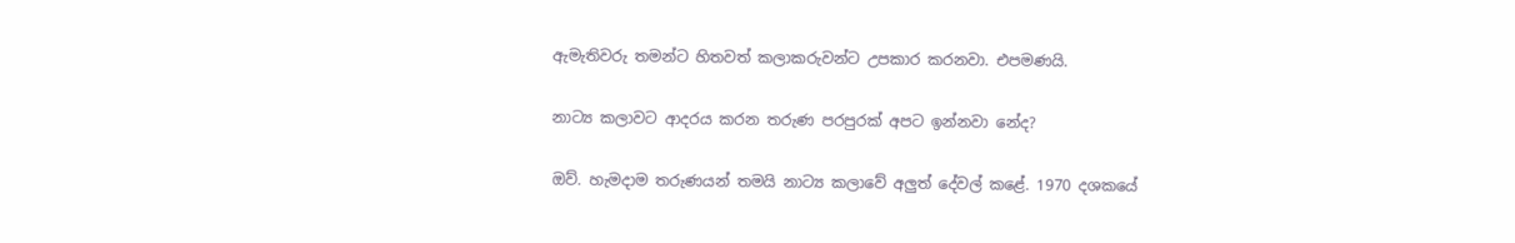ඇමැතිවරු තමන්ට හිතවත් කලාකරුවන්ට උපකාර කරනවා. එපමණයි.

නාට්‍ය කලාවට ආදරය කරන තරුණ පරපුරක් අපට ඉන්නවා නේද?

ඔව්. හැමදාම තරුණයන් තමයි නාට්‍ය කලාවේ අලුත් දේවල් කළේ. 1970 දශකයේ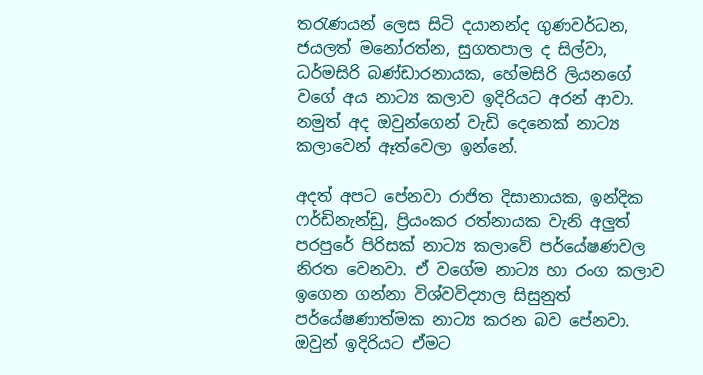තරැණයන් ලෙස සිටි දයානන්ද ගුණවර්ධන, ජයලත් මනෝරත්න, සුගතපාල ද සිල්වා, ධර්මසිරි බණ්ඩාරනායක, හේමසිරි ලියනගේ වගේ අය නාට්‍ය කලාව ඉදිරියට අරන් ආවා. නමුත් අද ඔවුන්ගෙන් වැඩි දෙනෙක් නාට්‍ය කලාවෙන් ඈත්වෙලා ඉන්නේ.

අදත් අපට පේනවා රාජිත දිසානායක, ඉන්දික ෆර්ඩිනැන්ඩු, ප්‍රියංකර රත්නායක වැනි අලුත් පරපුරේ පිරිසක් නාට්‍ය කලාවේ පර්යේෂණවල නිරත වෙනවා. ඒ වගේම නාට්‍ය හා රංග කලාව ඉගෙන ගන්නා විශ්වවිද්‍යාල සිසුනුත් පර්යේෂණාත්මක නාට්‍ය කරන බව පේනවා. ඔවුන් ඉදිරියට ඒමට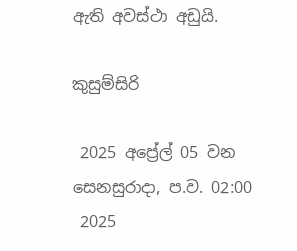ඇති අවස්ථා අඩුයි.

කුසුම්සිරි

 2025 අප්‍රේල් 05 වන සෙනසුරාදා, ප.ව. 02:00
 2025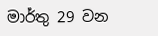මාර්තු 29 වන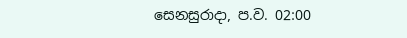සෙනසුරාදා, ප.ව. 02:00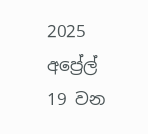2025 අප්‍රේල් 19 වන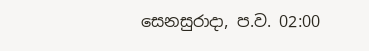සෙනසුරාදා, ප.ව. 02:00